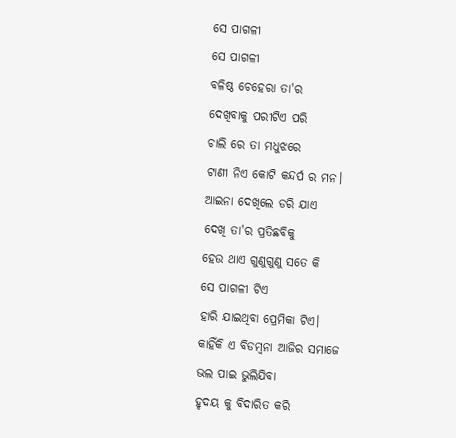ସେ ପାଗଳୀ
ସେ ପାଗଳୀ
ବଳିଷ୍ଠ ଚେହେରା ତା'ର
ଦେଖିବାକୁ ପରୀଟିଏ ପରି
ଚାଲି ରେ ତା ମଧୁଝରେ
ଟାଣୀ ନିଏ କୋଟି କନ୍ଦର୍ପ ର ମନ।
ଆଇନା ଦେଖିଲେ ଡରି ଯାଏ
ଦେଖି ତା'ର ପ୍ରତିଛବିକୁ
ହେଉ ଥାଏ ଗୁଣୁଗୁଣୁ ସତେ କି
ସେ ପାଗଳୀ ଟିଏ
ହାରି ଯାଇଥିବା ପ୍ରେମିକା ଟିଏ।
କାହିଁକି ଏ ବିଡମ୍ବନା ଆଜିର ସମାଜେ
ଭଲ ପାଇ ଭୁଲିଯିବା
ହୃଦୟ କୁ ବିଦାରିତ କରି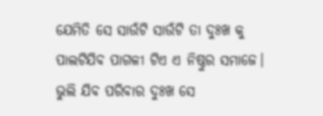ଯେମିତି ସେ ସାଉଁଟି ସାଉଁଟି ତା ଦୁଃଖ କୁ
ପାଲଟିଯିବ ପାଗଳୀ ଟିଏ ଏ ନିଷ୍ଠୁର ସମାଜେ।
ଭୁଲି ଯିବ ପରିବାର ଦୁଃଖ ସେ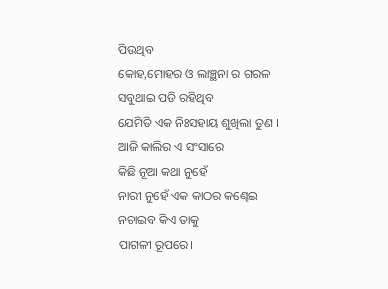ପିଉଥିବ
କୋହ,ମୋହର ଓ ଲାଞ୍ଛନା ର ଗରଳ
ସବୁଥାଇ ପଡି ରହିଥିବ
ଯେମିତି ଏକ ନିଃସହାୟ ଶୁଖିଲା ତୁଣ ।
ଆଜି କାଲିର ଏ ସଂସାରେ
କିଛି ନୂଆ କଥା ନୁହେଁ
ନାରୀ ନୁହେଁ ଏକ କାଠର କଣ୍ଢେଇ
ନଚାଇବ କିଏ ତାକୁ
ପାଗଳୀ ରୂପରେ।